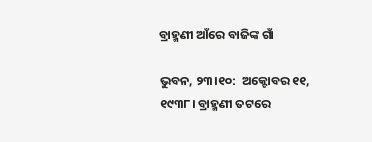ବ୍ରାହ୍ମଣୀ ଆଁରେ ବାଜିଙ୍କ ଗାଁ

ଭୁବନ, ୨୩।୧୦:  ଅକ୍ଟୋବର ୧୧, ୧୯୩୮। ବ୍ରାହ୍ମଣୀ ତଟରେ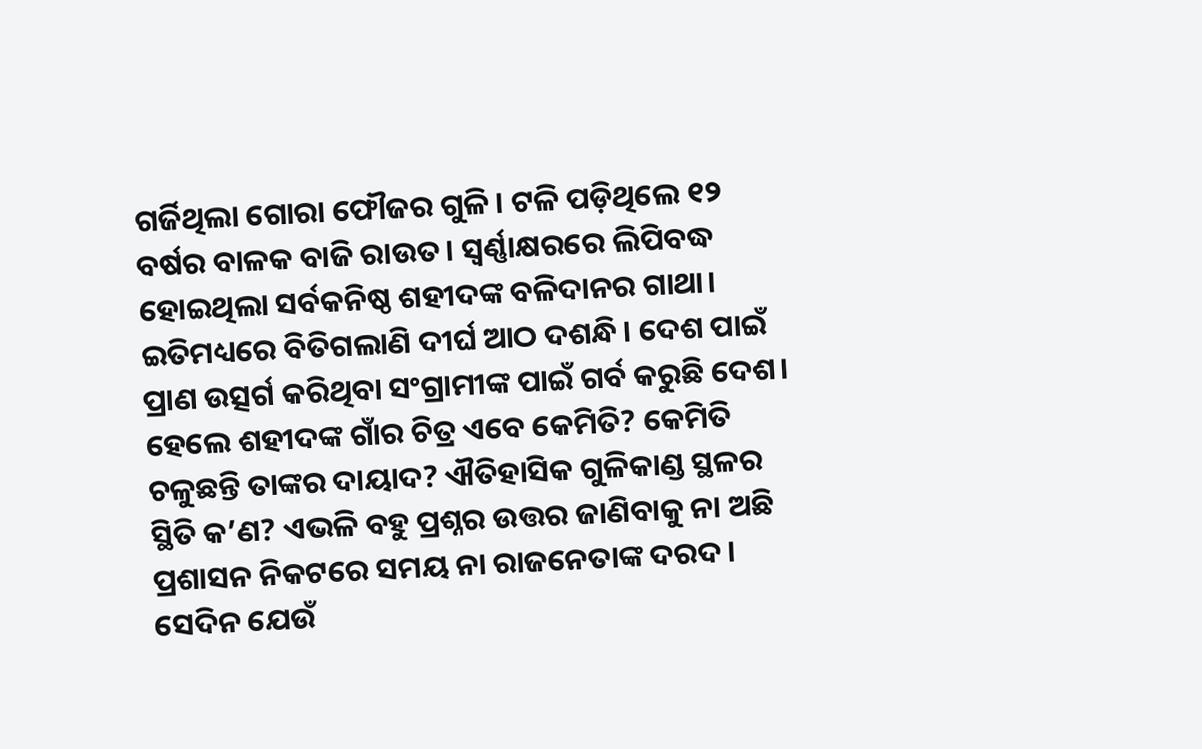ଗର୍ଜିଥିଲା ଗୋରା ଫୌଜର ଗୁଳି। ଟଳି ପଡ଼ିଥିଲେ ୧୨ ବର୍ଷର ବାଳକ ବାଜି ରାଉତ। ସ୍ବର୍ଣ୍ଣାକ୍ଷରରେ ଲିପିବଦ୍ଧ ହୋଇଥିଲା ସର୍ବକନିଷ୍ଠ ଶହୀଦଙ୍କ ବଳିଦାନର ଗାଥା। ଇତିମଧ୍ୟରେ ବିତିଗଲାଣି ଦୀର୍ଘ ଆଠ ଦଶନ୍ଧି। ଦେଶ ପାଇଁ ପ୍ରାଣ ଉତ୍ସର୍ଗ କରିଥିବା ସଂଗ୍ରାମୀଙ୍କ ପାଇଁ ଗର୍ବ କରୁଛି ଦେଶ। ହେଲେ ଶହୀଦଙ୍କ ଗାଁର ଚିତ୍ର ଏବେ କେମିତି? କେମିତି ଚଳୁଛନ୍ତି ତାଙ୍କର ଦାୟାଦ? ଐତିହାସିକ ଗୁଳିକାଣ୍ଡ ସ୍ଥଳର ସ୍ଥିତି କ’ଣ? ଏଭଳି ବହୁ ପ୍ରଶ୍ନର ଉତ୍ତର ଜାଣିବାକୁ ନା ଅଛି ପ୍ରଶାସନ ନିକଟରେ ସମୟ ନା ରାଜନେତାଙ୍କ ଦରଦ। ସେଦିନ ଯେଉଁ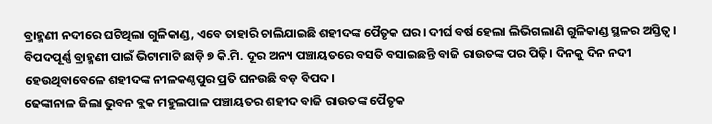ବ୍ରାହ୍ମଣୀ ନଦୀରେ ଘଟିଥିଲା ଗୁଳିକାଣ୍ଡ, ଏବେ ତାହାରି ଚାଲିଯାଇଛି ଶହୀଦଙ୍କ ପୈତୃକ ଘର। ଦୀର୍ଘ ବର୍ଷ ହେଲା ଲିଭିଗଲାଣି ଗୁଳିକାଣ୍ଡ ସ୍ଥଳର ଅସ୍ତିତ୍ୱ। ବିପଦପୂର୍ଣ୍ଣ ବ୍ରାହ୍ମଣୀ ପାଇଁ ଭିଟାମାଟି ଛାଡ଼ି ୭ କି.ମି. ଦୂର ଅନ୍ୟ ପଞ୍ଚାୟତରେ ବସତି ବସାଇଛନ୍ତି ବାଜି ରାଉତଙ୍କ ପର ପିଢ଼ି। ଦିନକୁ ଦିନ ନଦୀ ହେଉଥିବାବେଳେ ଶହୀଦଙ୍କ ନୀଳକଣ୍ଠପୁର ପ୍ରତି ଘନଉଛି ବଡ଼ ବିପଦ।
ଢେଙ୍କାନାଳ ଜିଲା ଭୁବନ ବ୍ଲକ ମହୁଲପାଳ ପଞ୍ଚାୟତର ଶହୀଦ ବାଜି ରାଉତଙ୍କ ପୈତୃକ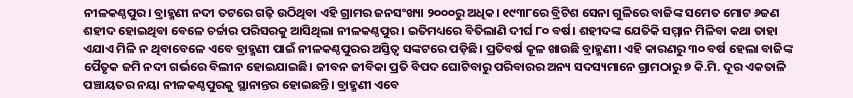ନୀଳକଣ୍ଠପୁର। ବ୍ରାହ୍ମଣୀ ନଦୀ ତଟରେ ଗଢ଼ି ଉଠିଥିବା ଏହି ଗ୍ରାମର ଜନସଂଖ୍ୟା ୨୦୦୦ରୁ ଅଧିକ। ୧୯୩୮ରେ ବ୍ରିଟିଶ ସେନା ଗୁଳିରେ ବାଜିଙ୍କ ସମେତ ମୋଟ ୬ଜଣ ଶହୀଦ ହୋଇଥିବା ବେଳେ ଚର୍ଚ୍ଚାର ପରିସରକୁ ଆସିଥିଲା ନୀଳକଣ୍ଠପୁର। ଇତିମଧ୍ୟରେ ବିତିଲାଣି ଦୀର୍ଘ ୮୦ ବର୍ଷ। ଶହୀଦଙ୍କ ଯେତିକି ସମ୍ମାନ ମିଳିବା କଥା ତାହା ଏଯାଏ ମିଳି ନ ଥିବାବେଳେ ଏବେ ବ୍ରାହ୍ମଣୀ ପାଇଁ ନୀଳକଣ୍ଠପୁରର ଅସ୍ତିତ୍ୱ ସଙ୍କଟରେ ପଡ଼ିଛି। ପ୍ରତିବର୍ଷ କୂଳ ଖାଉଛି ବ୍ରାହ୍ମଣୀ। ଏହି କାରଣରୁ ୩୦ ବର୍ଷ ହେଲା ବାଜିଙ୍କ ପୈତୃକ ଜମି ନଦୀ ଗର୍ଭରେ ବିଲୀନ ହୋଇଯାଇଛି। ଜୀବନ ଜୀବିକା ପ୍ରତି ବିପଦ ଘୋଟିବାରୁ ପରିବାରର ଅନ୍ୟ ସଦସ୍ୟମାନେ ଗ୍ରାମଠାରୁ ୭ କି.ମି. ଦୂର ଏକତାଳି ପଞ୍ଚାୟତର ନୟା ନୀଳକଣ୍ଠପୁରକୁ ସ୍ଥାନାନ୍ତର ହୋଇଛନ୍ତି। ବ୍ରାହ୍ମଣୀ ଏବେ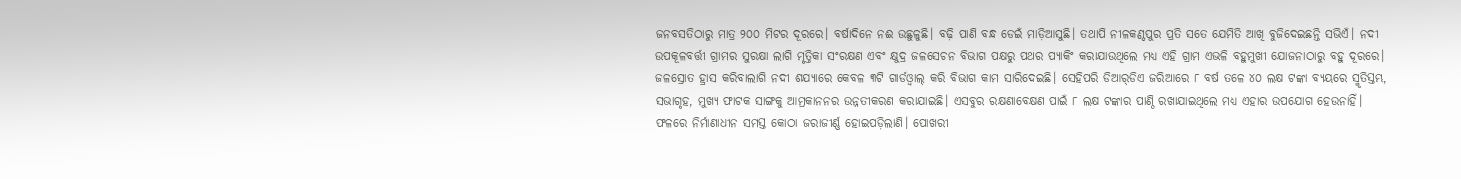ଜନବସତିଠାରୁ ମାତ୍ର ୨୦୦ ମିଟର ଦୂରରେ। ବର୍ଷାଦିନେ ନଈ ଉଛୁଳୁଛି। ବଢ଼ି ପାଣି ବନ୍ଧ ଡେଇଁ ମାଡ଼ିଆସୁଛି। ତଥାପି ନୀଳକଣ୍ଠପୁର ପ୍ରତି ସତେ ଯେମିତି ଆଖି ବୁଜିଦେଇଛନ୍ତି ସଭିଏଁ। ନଦୀ ଉପକୂଳବର୍ତ୍ତୀ ଗ୍ରାମର ସୁରକ୍ଷା ଲାଗି ମୃତ୍ତିକା ସଂରକ୍ଷଣ ଏବଂ କ୍ଷୁଦ୍ର ଜଳସେଚନ ବିଭାଗ ପକ୍ଷରୁ ପଥର ପ୍ୟାକିଂ କରାଯାଉଥିଲେ ମଧ୍ୟ ଏହି ଗ୍ରାମ ଏଭଳି ବହୁମୁଖୀ ଯୋଜନାଠାରୁ ବହୁ ଦୂରରେ। ଜଳସ୍ରୋତ ହ୍ରାସ କରିବାଲାଗି ନଦୀ ଶଯ୍ୟାରେ କେବଳ ୩ଟି ଗାର୍ଡଓ୍ବାଲ୍‌ କରି ବିଭାଗ କାମ ସାରିଦେଇଛି। ସେହିପରି ଡିଆର୍‌ଡିଏ ଜରିଆରେ ୮ ବର୍ଷ ତଳେ ୪୦ ଲକ୍ଷ ଟଙ୍କା ବ୍ୟୟରେ ସ୍ମୃତିସ୍ତମ୍ଭ, ସଭାଗୃହ, ମୁଖ୍ୟ ଫାଟକ ସାଙ୍ଗକୁ ଆମ୍ରକାନନର ଉନ୍ନତୀକରଣ କରାଯାଇଛି। ଏସବୁର ରକ୍ଷଣାବେକ୍ଷଣ ପାଇଁ ୮ ଲକ୍ଷ ଟଙ୍କାର ପାଣ୍ଠି ରଖାଯାଇଥିଲେ ମଧ୍ୟ ଏହାର ଉପଯୋଗ ହେଉନାହିଁ। ଫଳରେ ନିର୍ମାଣାଧୀନ ସମସ୍ତ କୋଠା ଜରାଜୀର୍ଣ୍ଣ ହୋଇପଡ଼ିଲାଣି। ପୋଖରୀ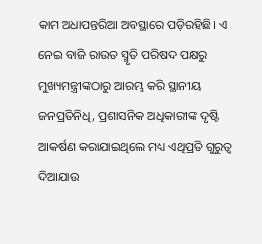କାମ ଅଧାପନ୍ତରିଆ ଅବସ୍ଥାରେ ପଡ଼ିରହିଛି। ଏ ନେଇ ବାଜି ରାଉତ ସ୍ମୃତି ପରିଷଦ ପକ୍ଷରୁ ମୁଖ୍ୟମନ୍ତ୍ରୀଙ୍କଠାରୁ ଆରମ୍ଭ କରି ସ୍ଥାନୀୟ ଜନପ୍ରତିନିଧି, ପ୍ରଶାସନିକ ଅଧିକାରୀଙ୍କ ଦୃଷ୍ଟି ଆକର୍ଷଣ କରାଯାଇଥିଲେ ମଧ୍ୟ ଏଥିପ୍ରତି ଗୁରୁତ୍ୱ ଦିଆଯାଉ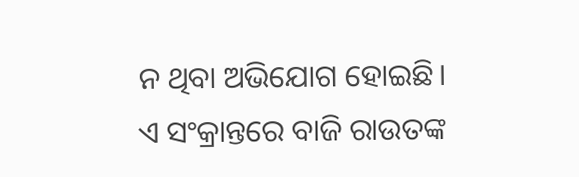ନ ଥିବା ଅଭିଯୋଗ ହୋଇଛି।
ଏ ସଂକ୍ରାନ୍ତରେ ବାଜି ରାଉତଙ୍କ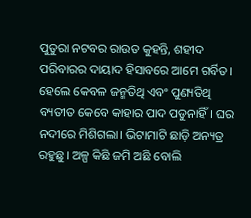ପୁତୁରା ନଟବର ରାଉତ କୁହନ୍ତି, ଶହୀଦ ପରିବାରର ଦାୟାଦ ହିସାବରେ ଆମେ ଗର୍ବିତ। ହେଲେ କେବଳ ଜନ୍ମତିଥି ଏବଂ ପୁଣ୍ୟତିଥି ବ୍ୟତୀତ କେବେ କାହାର ପାଦ ପଡୁନାହିଁ। ଘର ନଦୀରେ ମିଶିଗଲା। ଭିଟାମାଟି ଛାଡ଼ି ଅନ୍ୟତ୍ର ରହୁଛୁ। ଅଳ୍ପ କିଛି ଜମି ଅଛି ବୋଲି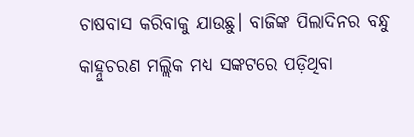ଚାଷବାସ କରିବାକୁ ଯାଉଛୁ। ବାଜିଙ୍କ ପିଲାଦିନର ବନ୍ଧୁ କାହ୍ନୁଚରଣ ମଲ୍ଲିକ ମଧ୍ୟ ସଙ୍କଟରେ ପଡ଼ିଥିବା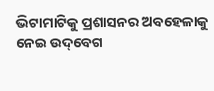ଭିଟାମାଟିକୁ ପ୍ରଶାସନର ଅବହେଳାକୁ ନେଇ ଉଦ୍‌ବେଗ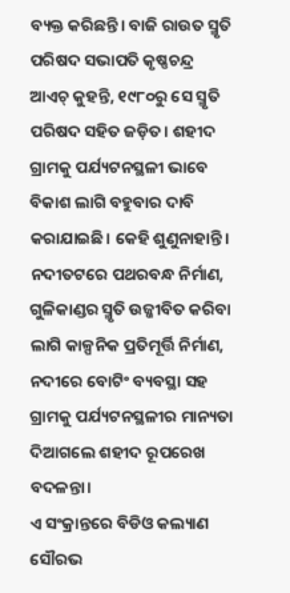ବ୍ୟକ୍ତ କରିଛନ୍ତି। ବାଜି ରାଉତ ସ୍ମୃତି ପରିଷଦ ସଭାପତି କୃଷ୍ଣଚନ୍ଦ୍ର ଆଏଚ୍‌ କୁହନ୍ତି, ୧୯୮୦ରୁ ସେ ସ୍ମୃତି ପରିଷଦ ସହିତ ଜଡ଼ିତ। ଶହୀଦ ଗ୍ରାମକୁ ପର୍ଯ୍ୟଟନସ୍ଥଳୀ ଭାବେ ବିକାଶ ଲାଗି ବହୁବାର ଦାବି କରାଯାଇଛି। କେହି ଶୁଣୁନାହାନ୍ତି। ନଦୀତଟରେ ପଥରବନ୍ଧ ନିର୍ମାଣ, ଗୁଳିକାଣ୍ଡର ସ୍ମୃତି ଉଜ୍ଜୀବିତ କରିବା ଲାଗି କାଳ୍ପନିକ ପ୍ରତିମୂର୍ତ୍ତି ନିର୍ମାଣ, ନଦୀରେ ବୋଟିଂ ବ୍ୟବସ୍ଥା ସହ ଗ୍ରାମକୁ ପର୍ଯ୍ୟଟନସ୍ଥଳୀର ମାନ୍ୟତା ଦିଆଗଲେ ଶହୀଦ ରୂପରେଖ ବଦଳନ୍ତା।
ଏ ସଂକ୍ରାନ୍ତରେ ବିଡିଓ କଲ୍ୟାଣ ସୌରଭ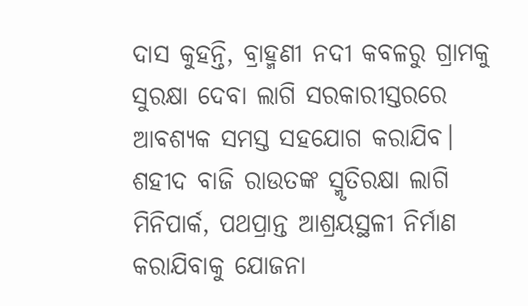ଦାସ କୁହନ୍ତି, ବ୍ରାହ୍ମଣୀ ନଦୀ କବଳରୁ ଗ୍ରାମକୁ ସୁରକ୍ଷା ଦେବା ଲାଗି ସରକାରୀସ୍ତରରେ ଆବଶ୍ୟକ ସମସ୍ତ ସହଯୋଗ କରାଯିବ। ଶହୀଦ ବାଜି ରାଉତଙ୍କ ସ୍ମୃତିରକ୍ଷା ଲାଗି ମିନିପାର୍କ, ପଥପ୍ରାନ୍ତ ଆଶ୍ରୟସ୍ଥଳୀ ନିର୍ମାଣ କରାଯିବାକୁ ଯୋଜନା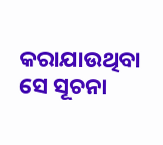କରାଯାଉଥିବା ସେ ସୂଚନା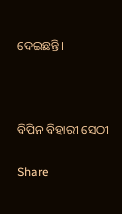ଦେଇଛନ୍ତି।



ବିପିନ ବିହାରୀ ସେଠୀ

Share